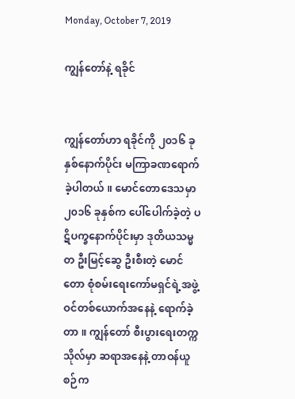Monday, October 7, 2019

ကျွန်တော်နဲ့ ရခိုင်


ကျွန်တော်ဟာ ရခိုင်ကို ၂၀၁၆ ခုနှစ်နောက်ပိုင်း မကြာခဏရောက် ခဲ့ပါတယ်။ မောင်တောဒေသမှာ ၂၀၁၆ ခုနှစ်က ပေါ်ပေါက်ခဲ့တဲ့ ပဋိပက္ခနောက်ပိုင်းမှာ ဒုတိယသမ္မတ ဦးမြင့်ဆွေ ဦးစီးတဲ့ မောင်တော စုံစမ်းရေးကော်မရှင်ရဲ့အဖွဲ့ဝင်တစ်ယောက်အနေနဲ့ ရောက်ခဲ့တာ။ ကျွန်တော် စီးပွားရေးတက္ကသိုလ်မှာ ဆရာအနေနဲ့ တာဝန်ယူစဉ်က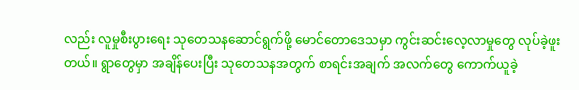လည်း လူမှုစီးပွားရေး သုတေသနဆောင်ရွက်ဖို့ မောင်တောဒေသမှာ ကွင်းဆင်းလေ့လာမှုတွေ လုပ်ခဲ့ဖူးတယ်။ ရွာတွေမှာ အချိန်ပေးပြီး သုတေသနအတွက် စာရင်းအချက် အလက်တွေ ကောက်ယူခဲ့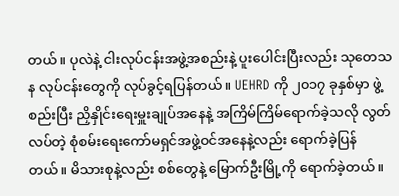တယ်။ ပုလဲနဲ့ ငါးလုပ်ငန်းအဖွဲ့အစည်းနဲ့ ပူးပေါင်းပြီးလည်း သုတေသန လုပ်ငန်းတွေကို လုပ်ခွင့်ရပြန်တယ်။ UEHRD ကို ၂၀၁၇ ခုနှစ်မှာ ဖွဲ့စည်းပြီး ညှိနှိုင်းရေးမှူးချုပ်အနေနဲ့ အကြိမ်ကြိမ်ရောက်ခဲ့သလို လွတ်လပ်တဲ့ စုံစမ်းရေးကော်မရှင်အဖွဲ့ဝင်အနေနဲ့လည်း ရောက်ခဲ့ပြန်တယ်။ မိသားစုနဲ့လည်း စစ်တွေနဲ့ မြောက်ဦးမြို့ကို ရောက်ခဲ့တယ်။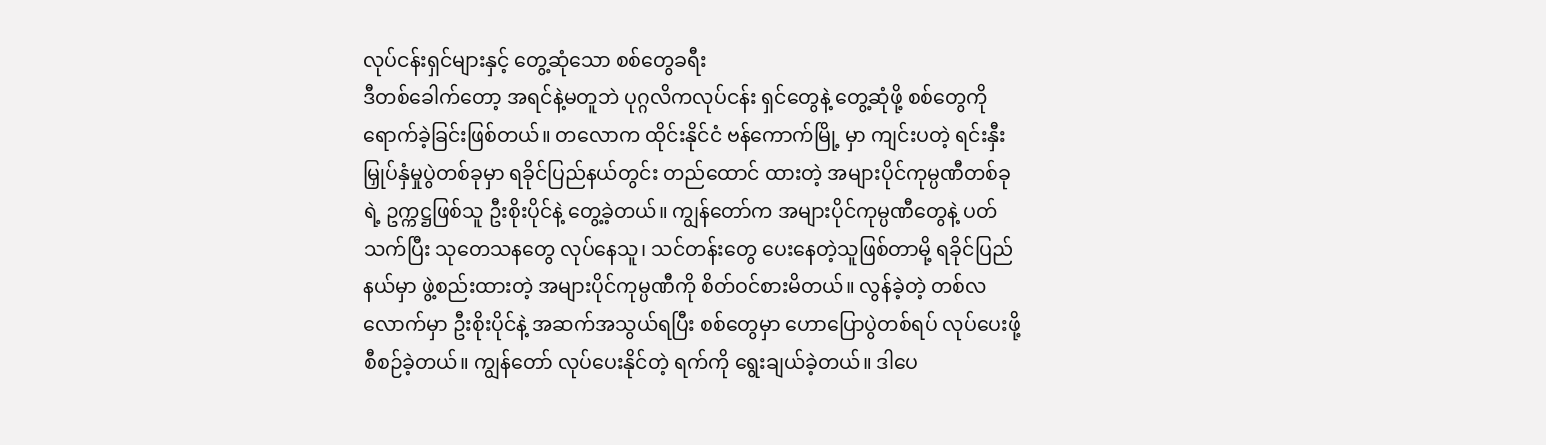လုပ်ငန်းရှင်များနှင့် တွေ့ဆုံသော စစ်တွေခရီး
ဒီတစ်ခေါက်တော့ အရင်နဲ့မတူဘဲ ပုဂ္ဂလိကလုပ်ငန်း ရှင်တွေနဲ့ တွေ့ဆုံဖို့ စစ်တွေကို ရောက်ခဲ့ခြင်းဖြစ်တယ်။ တလောက ထိုင်းနိုင်ငံ ဗန်ကောက်မြို့ မှာ ကျင်းပတဲ့ ရင်းနှီးမြှုပ်နှံမှုပွဲတစ်ခုမှာ ရခိုင်ပြည်နယ်တွင်း တည်ထောင် ထားတဲ့ အများပိုင်ကုမ္ပဏီတစ်ခုရဲ့ ဥက္ကဋ္ဌဖြစ်သူ ဦးစိုးပိုင်နဲ့ တွေ့ခဲ့တယ်။ ကျွန်တော်က အများပိုင်ကုမ္ပဏီတွေနဲ့ ပတ်သက်ပြီး သုတေသနတွေ လုပ်နေသူ၊ သင်တန်းတွေ ပေးနေတဲ့သူဖြစ်တာမို့ ရခိုင်ပြည်နယ်မှာ ဖွဲ့စည်းထားတဲ့ အများပိုင်ကုမ္ပဏီကို စိတ်ဝင်စားမိတယ်။ လွန်ခဲ့တဲ့ တစ်လ လောက်မှာ ဦးစိုးပိုင်နဲ့ အဆက်အသွယ်ရပြီး စစ်တွေမှာ ဟောပြောပွဲတစ်ရပ် လုပ်ပေးဖို့ စီစဉ်ခဲ့တယ်။ ကျွန်တော် လုပ်ပေးနိုင်တဲ့ ရက်ကို ရွေးချယ်ခဲ့တယ်။ ဒါပေ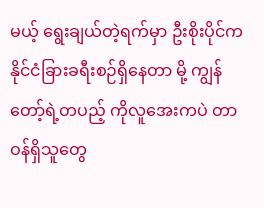မယ့် ရွေးချယ်တဲ့ရက်မှာ ဦးစိုးပိုင်က နိုင်ငံခြားခရီးစဉ်ရှိနေတာ မို့ ကျွန်တော့်ရဲ့တပည့် ကိုလူအေးကပဲ တာဝန်ရှိသူတွေ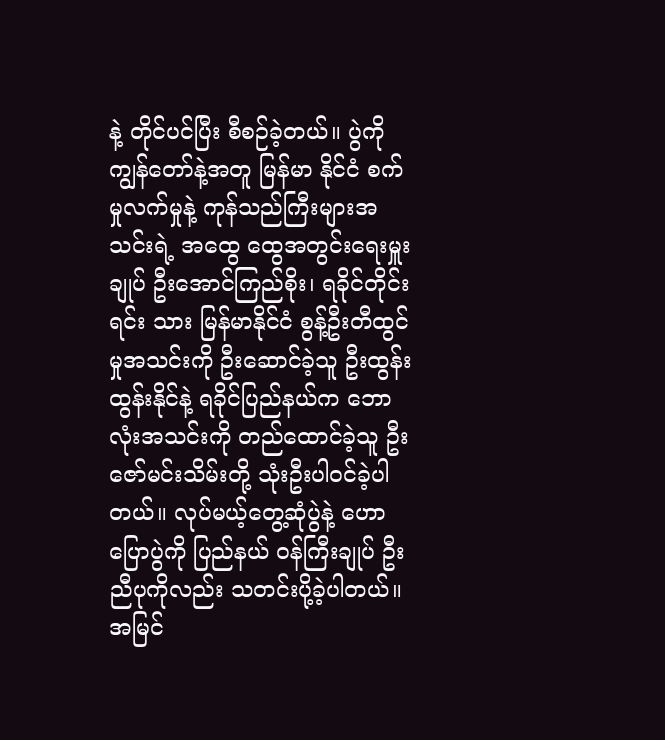နဲ့ တိုင်ပင်ပြီး စီစဉ်ခဲ့တယ်။ ပွဲကို ကျွန်တော်နဲ့အတူ မြန်မာ နိုင်ငံ စက်မှုလက်မှုနဲ့ ကုန်သည်ကြီးများအသင်းရဲ့ အထွေ ထွေအတွင်းရေးမှူးချုပ် ဦးအောင်ကြည်စိုး၊ ရခိုင်တိုင်းရင်း သား မြန်မာနိုင်ငံ စွန့်ဦးတီထွင်မှုအသင်းကို ဦးဆောင်ခဲ့သူ ဦးထွန်းထွန်းနိုင်နဲ့ ရခိုင်ပြည်နယ်က ဘောလုံးအသင်းကို တည်ထောင်ခဲ့သူ ဦးဇော်မင်းသိမ်းတို့ သုံးဦးပါဝင်ခဲ့ပါ တယ်။ လုပ်မယ့်တွေ့ဆုံပွဲနဲ့ ဟောပြောပွဲကို ပြည်နယ် ဝန်ကြီးချုပ် ဦးညီပုကိုလည်း သတင်းပို့ခဲ့ပါတယ်။
အမြင်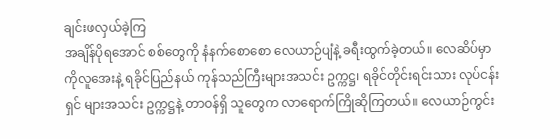ချင်းဖလှယ်ခဲ့ကြ
အချိန်ပိုရအောင် စစ်တွေကို နံနက်စောစော လေယာဉ်ပျံနဲ့ ခရီးထွက်ခဲ့တယ်။ လေဆိပ်မှာ ကိုလူအေးနဲ့ ရခိုင်ပြည်နယ် ကုန်သည်ကြီးများအသင်း ဥက္ကဋ္ဌ၊ ရခိုင်တိုင်းရင်းသား လုပ်ငန်းရှင် များအသင်း ဥက္ကဋ္ဌနဲ့ တာဝန်ရှိ သူတွေက လာရောက်ကြိုဆိုကြတယ်။ လေယာဉ်ကွင်း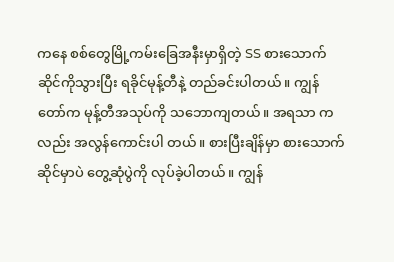ကနေ စစ်တွေမြို့ကမ်းခြေအနီးမှာရှိတဲ့ SS စားသောက် ဆိုင်ကိုသွားပြီး ရခိုင်မုန့်တီနဲ့ တည်ခင်းပါတယ်။ ကျွန်တော်က မုန့်တီအသုပ်ကို သဘောကျတယ်။ အရသာ ကလည်း အလွန်ကောင်းပါ တယ်။ စားပြီးချိန်မှာ စားသောက်ဆိုင်မှာပဲ တွေ့ဆုံပွဲကို လုပ်ခဲ့ပါတယ်။ ကျွန်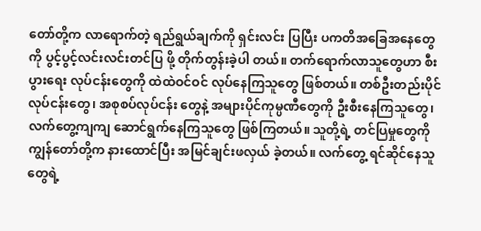တော်တို့က လာရောက်တဲ့ ရည်ရွယ်ချက်ကို ရှင်းလင်း ပြပြီး ပကတိအခြေအနေတွေကို ပွင့်ပွင့်လင်းလင်းတင်ပြ ဖို့ တိုက်တွန်းခဲ့ပါ တယ်။ တက်ရောက်လာသူတွေဟာ စီးပွားရေး လုပ်ငန်းတွေကို ထဲထဲဝင်ဝင် လုပ်နေကြသူတွေ ဖြစ်တယ်။ တစ်ဦးတည်းပိုင်လုပ်ငန်းတွေ၊ အစုစပ်လုပ်ငန်း တွေနဲ့ အများပိုင်ကုမ္ပဏီတွေကို ဦးစီးနေကြသူတွေ၊ လက်တွေ့ကျကျ ဆောင်ရွက်နေကြသူတွေ ဖြစ်ကြတယ်။ သူတို့ရဲ့ တင်ပြမှုတွေကို ကျွန်တော်တို့က နားထောင်ပြီး အမြင်ချင်းဖလှယ် ခဲ့တယ်။ လက်တွေ့ ရင်ဆိုင်နေသူတွေရဲ့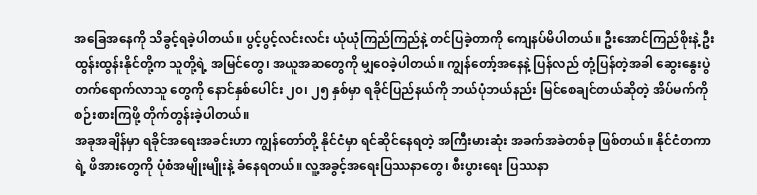အခြေအနေကို သိခွင့်ရခဲ့ပါတယ်။ ပွင့်ပွင့်လင်းလင်း ယုံယုံကြည်ကြည်နဲ့ တင်ပြခဲ့တာကို ကျေနပ်မိပါတယ်။ ဦးအောင်ကြည်စိုးနဲ့ ဦးထွန်းထွန်းနိုင်တို့က သူတို့ရဲ့ အမြင်တွေ၊ အယူအဆတွေကို မျှဝေခဲ့ပါတယ်။ ကျွန်တော့်အနေနဲ့ ပြန်လည် တုံ့ပြန်တဲ့အခါ ဆွေးနွေးပွဲတက်ရောက်လာသူ တွေကို နောင်နှစ်ပေါင်း ၂၀၊ ၂၅ နှစ်မှာ ရခိုင်ပြည်နယ်ကို ဘယ်ပုံဘယ်နည်း မြင်စေချင်တယ်ဆိုတဲ့ အိပ်မက်ကို စဉ်းစားကြဖို့ တိုက်တွန်းခဲ့ပါတယ်။
အခုအချိန်မှာ ရခိုင်အရေးအခင်းဟာ ကျွန်တော်တို့ နိုင်ငံမှာ ရင်ဆိုင်နေရတဲ့ အကြီးမားဆုံး အခက်အခဲတစ်ခု ဖြစ်တယ်။ နိုင်ငံတကာရဲ့ ဖိအားတွေကို ပုံစံအမျိုးမျိုးနဲ့ ခံနေရတယ်။ လူ့အခွင့်အရေးပြဿနာတွေ၊ စီးပွားရေး ပြဿနာ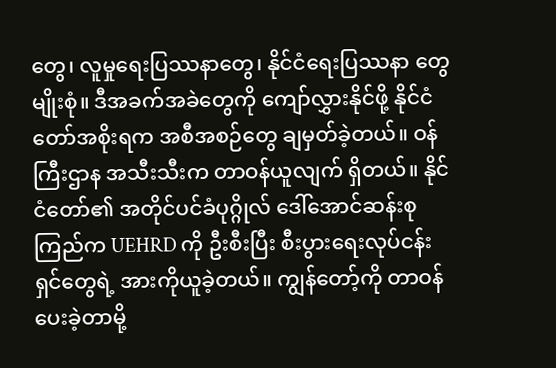တွေ၊ လူမှုရေးပြဿနာတွေ၊ နိုင်ငံရေးပြဿနာ တွေမျိုးစုံ။ ဒီအခက်အခဲတွေကို ကျော်လွှားနိုင်ဖို့ နိုင်ငံတော်အစိုးရက အစီအစဉ်တွေ ချမှတ်ခဲ့တယ်။ ဝန်ကြီးဌာန အသီးသီးက တာဝန်ယူလျက် ရှိတယ်။ နိုင်ငံတော်၏ အတိုင်ပင်ခံပုဂ္ဂိုလ် ဒေါ်အောင်ဆန်းစုကြည်က UEHRD ကို ဦးစီးပြီး စီးပွားရေးလုပ်ငန်းရှင်တွေရဲ့ အားကိုယူခဲ့တယ်။ ကျွန်တော့်ကို တာဝန်ပေးခဲ့တာမို့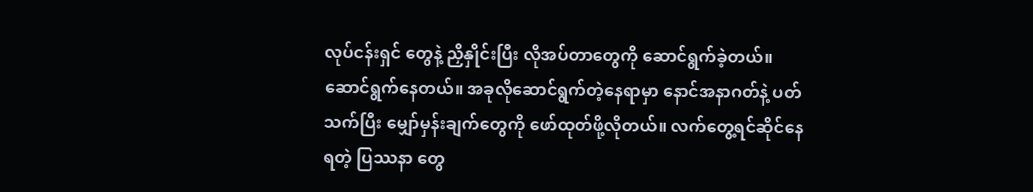လုပ်ငန်းရှင် တွေနဲ့ ညှိနှိုင်းပြီး လိုအပ်တာတွေကို ဆောင်ရွက်ခဲ့တယ်။ ဆောင်ရွက်နေတယ်။ အခုလိုဆောင်ရွက်တဲ့နေရာမှာ နောင်အနာဂတ်နဲ့ ပတ်သက်ပြီး မျှော်မှန်းချက်တွေကို ဖော်ထုတ်ဖို့လိုတယ်။ လက်တွေ့ရင်ဆိုင်နေရတဲ့ ပြဿနာ တွေ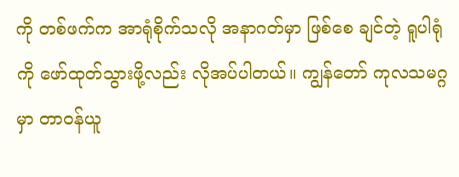ကို တစ်ဖက်က အာရုံစိုက်သလို အနာဂတ်မှာ ဖြစ်စေ ချင်တဲ့ ရူပါရုံကို ဖော်ထုတ်သွားဖို့လည်း လိုအပ်ပါတယ်။ ကျွန်တော် ကုလသမဂ္ဂမှာ တာဝန်ယူ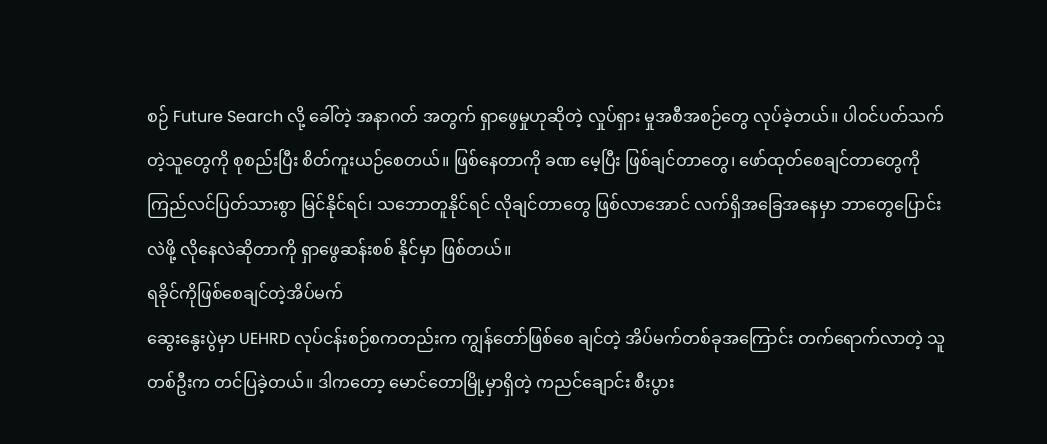စဉ် Future Search လို့ ခေါ်တဲ့ အနာဂတ် အတွက် ရှာဖွေမှုဟုဆိုတဲ့ လှုပ်ရှား မှုအစီအစဉ်တွေ လုပ်ခဲ့တယ်။ ပါဝင်ပတ်သက်တဲ့သူတွေကို စုစည်းပြီး စိတ်ကူးယဉ်စေတယ်။ ဖြစ်နေတာကို ခဏ မေ့ပြီး ဖြစ်ချင်တာတွေ၊ ဖော်ထုတ်စေချင်တာတွေကို ကြည်လင်ပြတ်သားစွာ မြင်နိုင်ရင်၊ သဘောတူနိုင်ရင် လိုချင်တာတွေ ဖြစ်လာအောင် လက်ရှိအခြေအနေမှာ ဘာတွေပြောင်းလဲဖို့ လိုနေလဲဆိုတာကို ရှာဖွေဆန်းစစ် နိုင်မှာ ဖြစ်တယ်။
ရခိုင်ကိုဖြစ်စေချင်တဲ့အိပ်မက်
ဆွေးနွေးပွဲမှာ UEHRD လုပ်ငန်းစဉ်စကတည်းက ကျွန်တော်ဖြစ်စေ ချင်တဲ့ အိပ်မက်တစ်ခုအကြောင်း တက်ရောက်လာတဲ့ သူတစ်ဦးက တင်ပြခဲ့တယ်။ ဒါကတော့ မောင်တောမြို့မှာရှိတဲ့ ကညင်ချောင်း စီးပွား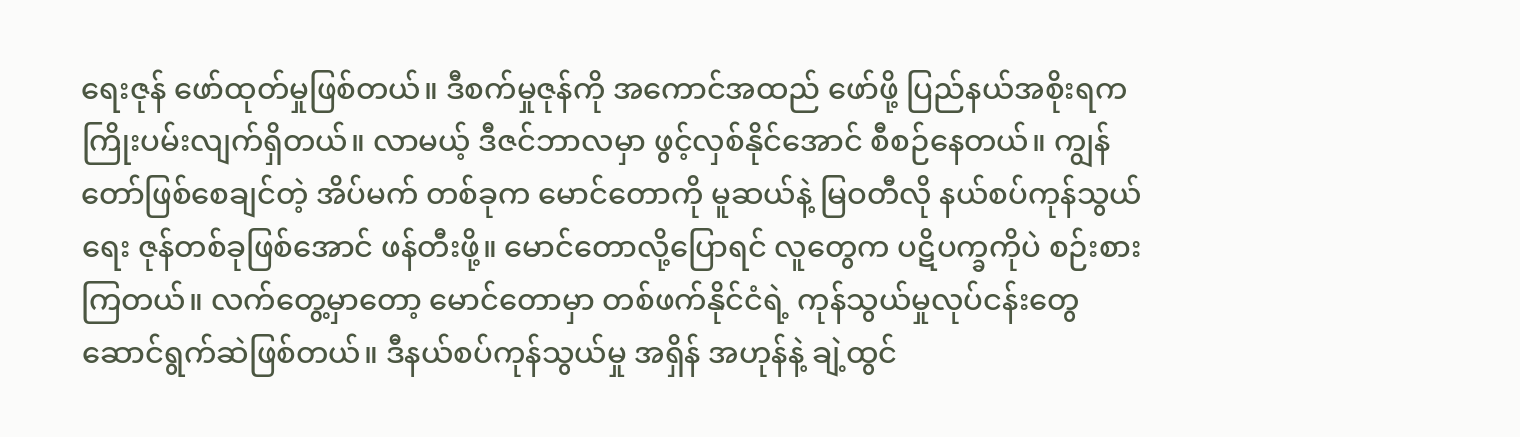ရေးဇုန် ဖော်ထုတ်မှုဖြစ်တယ်။ ဒီစက်မှုဇုန်ကို အကောင်အထည် ဖော်ဖို့ ပြည်နယ်အစိုးရက ကြိုးပမ်းလျက်ရှိတယ်။ လာမယ့် ဒီဇင်ဘာလမှာ ဖွင့်လှစ်နိုင်အောင် စီစဉ်နေတယ်။ ကျွန်တော်ဖြစ်စေချင်တဲ့ အိပ်မက် တစ်ခုက မောင်တောကို မူဆယ်နဲ့ မြဝတီလို နယ်စပ်ကုန်သွယ်ရေး ဇုန်တစ်ခုဖြစ်အောင် ဖန်တီးဖို့။ မောင်တောလို့ပြောရင် လူတွေက ပဋိပက္ခကိုပဲ စဉ်းစားကြတယ်။ လက်တွေ့မှာတော့ မောင်တောမှာ တစ်ဖက်နိုင်ငံရဲ့ ကုန်သွယ်မှုလုပ်ငန်းတွေ ဆောင်ရွက်ဆဲဖြစ်တယ်။ ဒီနယ်စပ်ကုန်သွယ်မှု အရှိန် အဟုန်နဲ့ ချဲ့ထွင်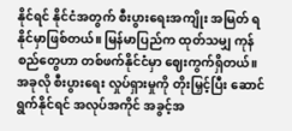နိုင်ရင် နိုင်ငံအတွက် စီးပွားရေးအကျိုး အမြတ် ရနိုင်မှာဖြစ်တယ်။ မြန်မာပြည်က ထုတ်သမျှ ကုန်စည်တွေဟာ တစ်ဖက်နိုင်ငံမှာ ဈေးကွက်ရှိတယ်။ အခုလို စီးပွားရေး လှုပ်ရှားမှုကို တိုးမြှင့်ပြီး ဆောင်ရွက်နိုင်ရင် အလုပ်အကိုင် အခွင့်အ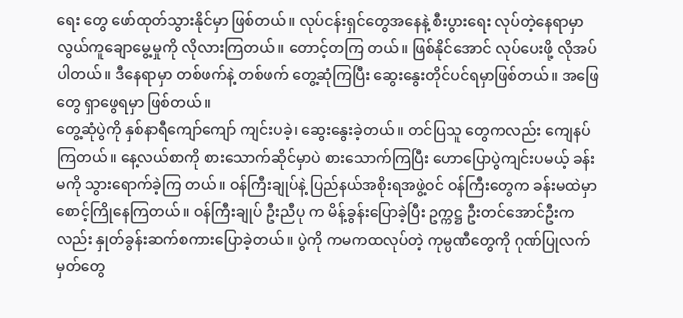ရေး တွေ ဖော်ထုတ်သွားနိုင်မှာ ဖြစ်တယ်။ လုပ်ငန်းရှင်တွေအနေနဲ့ စီးပွားရေး လုပ်တဲ့နေရာမှာ လွယ်ကူချောမွေ့မှုကို လိုလားကြတယ်။ တောင့်တကြ တယ်။ ဖြစ်နိုင်အောင် လုပ်ပေးဖို့ လိုအပ်ပါတယ်။ ဒီနေရာမှာ တစ်ဖက်နဲ့ တစ်ဖက် တွေ့ဆုံကြပြီး ဆွေးနွေးတိုင်ပင်ရမှာဖြစ်တယ်။ အဖြေတွေ ရှာဖွေရမှာ ဖြစ်တယ်။
တွေ့ဆုံပွဲကို နှစ်နာရီကျော်ကျော် ကျင်းပခဲ့၊ ဆွေးနွေးခဲ့တယ်။ တင်ပြသူ တွေကလည်း ကျေနပ်ကြတယ်။ နေ့လယ်စာကို စားသောက်ဆိုင်မှာပဲ စားသောက်ကြပြီး ဟောပြောပွဲကျင်းပမယ့် ခန်းမကို သွားရောက်ခဲ့ကြ တယ်။ ဝန်ကြီးချုပ်နဲ့ ပြည်နယ်အစိုးရအဖွဲ့ဝင် ဝန်ကြီးတွေက ခန်းမထဲမှာ စောင့်ကြိုနေကြတယ်။ ဝန်ကြီးချုပ် ဦးညီပု က မိန့်ခွန်းပြောခဲ့ပြီး ဥက္ကဋ္ဌ ဦးတင်အောင်ဦးကလည်း နှုတ်ခွန်းဆက်စကားပြောခဲ့တယ်။ ပွဲကို ကမကထလုပ်တဲ့ ကုမ္ပဏီတွေကို ဂုဏ်ပြုလက်မှတ်တွေ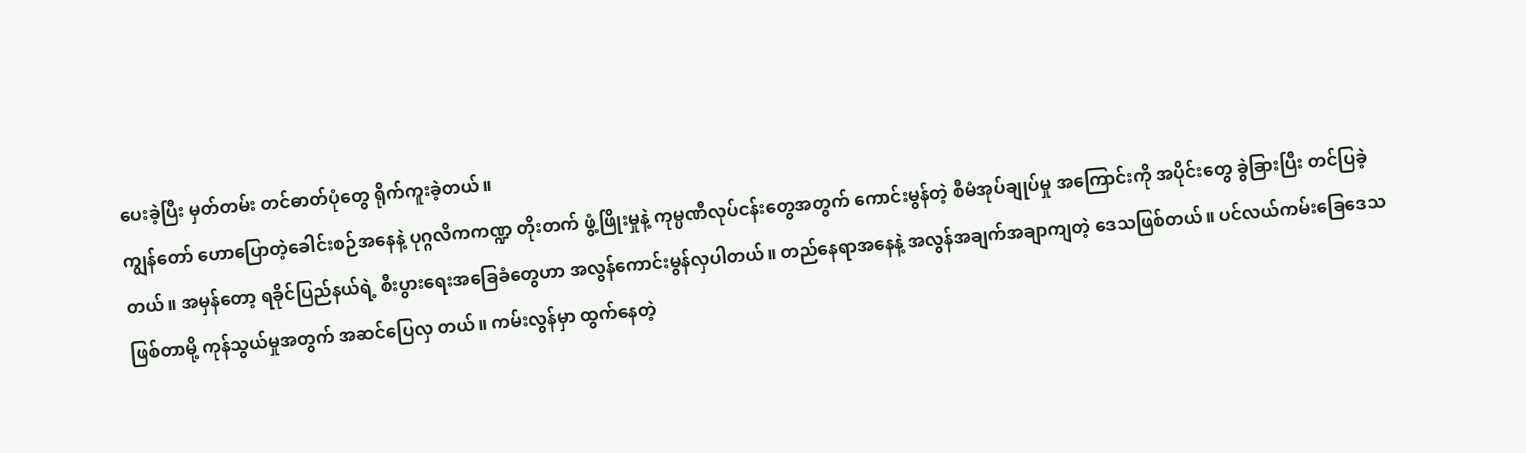ပေးခဲ့ပြီး မှတ်တမ်း တင်ဓာတ်ပုံတွေ ရိုက်ကူးခဲ့တယ်။
ကျွန်တော် ဟောပြောတဲ့ခေါင်းစဉ်အနေနဲ့ ပုဂ္ဂလိကကဏ္ဍ တိုးတက် ဖွံ့ဖြိုးမှုနဲ့ ကုမ္ပဏီလုပ်ငန်းတွေအတွက် ကောင်းမွန်တဲ့ စီမံအုပ်ချုပ်မှု အကြောင်းကို အပိုင်းတွေ ခွဲခြားပြီး တင်ပြခဲ့တယ်။ အမှန်တော့ ရခိုင်ပြည်နယ်ရဲ့ စီးပွားရေးအခြေခံတွေဟာ အလွန်ကောင်းမွန်လှပါတယ်။ တည်နေရာအနေနဲ့ အလွန်အချက်အချာကျတဲ့ ဒေသဖြစ်တယ်။ ပင်လယ်ကမ်းခြေဒေသဖြစ်တာမို့ ကုန်သွယ်မှုအတွက် အဆင်ပြေလှ တယ်။ ကမ်းလွန်မှာ ထွက်နေတဲ့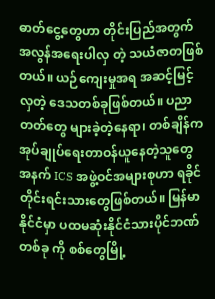ဓာတ်ငွေ့တွေဟာ တိုင်းပြည်အတွက် အလွန်အရေးပါလှ တဲ့ သယံဇာတဖြစ်တယ်။ ယဉ်ကျေးမှုအရ အဆင့်မြင့်လှတဲ့ ဒေသတစ်ခုဖြစ်တယ်။ ပညာတတ်တွေ များခဲ့တဲ့နေရာ၊ တစ်ချိန်က အုပ်ချုပ်ရေးတာဝန်ယူနေတဲ့သူတွေအနက် ICS အဖွဲ့ဝင်အများစုဟာ ရခိုင်တိုင်းရင်းသားတွေဖြစ်တယ်။ မြန်မာနိုင်ငံမှာ ပထမဆုံးနိုင်ငံသားပိုင်ဘဏ်တစ်ခု ကို စစ်တွေမြို့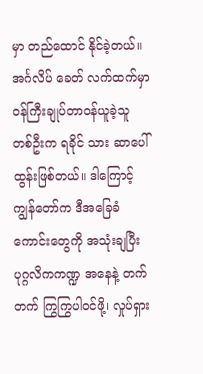မှာ တည်ထောင် နိုင်ခဲ့တယ်။ အင်္ဂလိပ် ခေတ် လက်ထက်မှာ ဝန်ကြီးချုပ်တာဝန်ယူခဲ့သူ တစ်ဦးက ရခိုင် သား ဆာပေါ်ထွန်းဖြစ်တယ်။ ဒါကြောင့် ကျွန်တော်က ဒီအခြေခံကောင်းတွေကို အသုံးချပြီး ပုဂ္ဂလိကကဏ္ဍ အနေနဲ့ တက်တက် ကြွကြွပါဝင်ဖို့၊ လှုပ်ရှား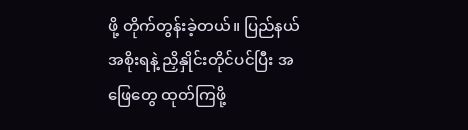ဖို့ တိုက်တွန်းခဲ့တယ်။ ပြည်နယ်အစိုးရနဲ့ ညှိနှိုင်းတိုင်ပင်ပြီး အဖြေတွေ ထုတ်ကြဖို့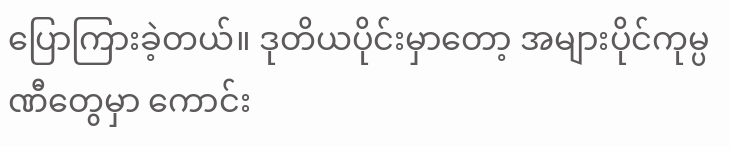ပြောကြားခဲ့တယ်။ ဒုတိယပိုင်းမှာတော့ အများပိုင်ကုမ္ပဏီတွေမှာ ကောင်း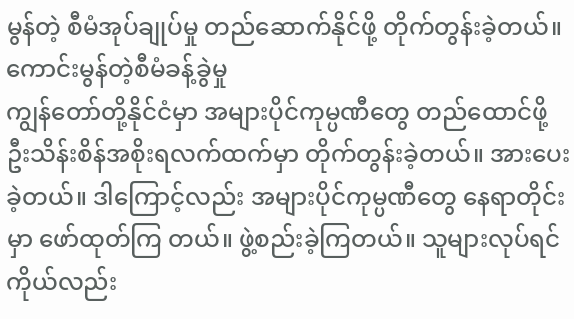မွန်တဲ့ စီမံအုပ်ချုပ်မှု တည်ဆောက်နိုင်ဖို့ တိုက်တွန်းခဲ့တယ်။
ကောင်းမွန်တဲ့စီမံခန့်ခွဲမှု
ကျွန်တော်တို့နိုင်ငံမှာ အများပိုင်ကုမ္ပဏီတွေ တည်ထောင်ဖို့ ဦးသိန်းစိန်အစိုးရလက်ထက်မှာ တိုက်တွန်းခဲ့တယ်။ အားပေးခဲ့တယ်။ ဒါကြောင့်လည်း အများပိုင်ကုမ္ပဏီတွေ နေရာတိုင်းမှာ ဖော်ထုတ်ကြ တယ်။ ဖွဲ့စည်းခဲ့ကြတယ်။ သူများလုပ်ရင် ကိုယ်လည်း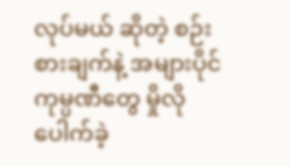လုပ်မယ် ဆိုတဲ့ စဉ်းစားချက်နဲ့ အများပိုင်ကုမ္ပဏီတွေ မှိုလိုပေါက်ခဲ့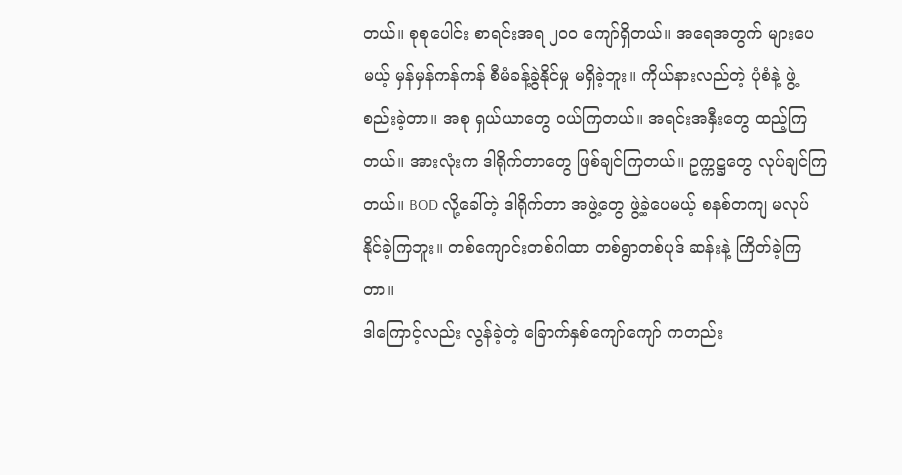တယ်။ စုစုပေါင်း စာရင်းအရ ၂၀၀ ကျော်ရှိတယ်။ အရေအတွက် များပေမယ့် မှန်မှန်ကန်ကန် စီမံခန့်ခွဲနိုင်မှု မရှိခဲ့ဘူး။ ကိုယ်နားလည်တဲ့ ပုံစံနဲ့ ဖွဲ့စည်းခဲ့တာ။ အစု ရှယ်ယာတွေ ဝယ်ကြတယ်။ အရင်းအနှီးတွေ ထည့်ကြ တယ်။ အားလုံးက ဒါရိုက်တာတွေ ဖြစ်ချင်ကြတယ်။ ဥက္ကဋ္ဌတွေ လုပ်ချင်ကြတယ်။ BOD လို့ခေါ်တဲ့ ဒါရိုက်တာ အဖွဲ့တွေ ဖွဲ့ခဲ့ပေမယ့် စနစ်တကျ မလုပ်နိုင်ခဲ့ကြဘူး။ တစ်ကျောင်းတစ်ဂါထာ တစ်ရွာတစ်ပုဒ် ဆန်းနဲ့ ကြိတ်ခဲ့ကြတာ။
ဒါကြောင့်လည်း လွန်ခဲ့တဲ့ ခြောက်နှစ်ကျော်ကျော် ကတည်း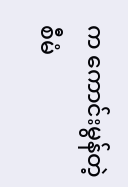က ကောင်းမွန်တဲ့ စီမံ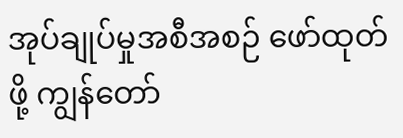အုပ်ချုပ်မှုအစီအစဉ် ဖော်ထုတ်ဖို့ ကျွန်တော်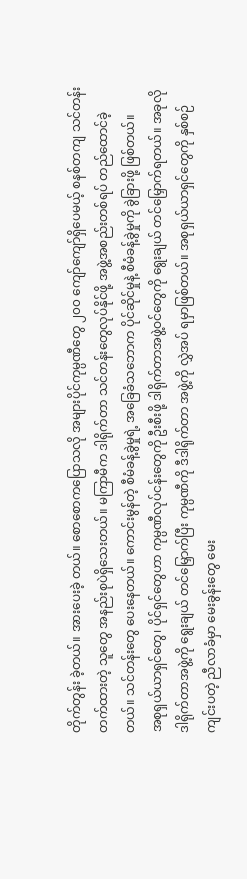တိုက်တွန်း ခဲ့တယ်။ အားပေးခဲ့ တယ်။ စောစောကပြောသလို အများပိုင်ကုမ္ပဏီတွေ ၂၀၀ ကျော်ကျော်ရှိပေမယ့် စနစ်တကျ သင်တန်းတက်ထားတဲ့ သူတွေ အနည်းစုပဲရှိသေးတယ်။ မကြာမီက ဒါရိုက်တာ သင်တန်းတွေလုပ်နိုင်ဖို့ အဖွဲ့အစည်းတစ်ရပ် တည်ထောင်ခဲ့တယ်။ သင်တန်းတွေ ပေးနေတယ်။ ကောင်းမွန်တဲ့ စီမံခန့်ခွဲမှုရဲ့ အခြေခံသဘောက ပိုင်ဆိုင်မှုနဲ့ စီမံခန့်ခွဲမှုကို ခွဲခြားဖို့ ဖြစ်တယ်။
အစုရှယ်ယာရှင်တွေ၊ ပိုင်ရှင်တွေဟာ ကုမ္ပဏီလုပ်ငန်းတွေကို ဦးစီးဖို့ ဒါရိုက်တာအဖွဲ့ဝင်တွေကို ရွေးချယ် တင်မြှောက်ရတယ်။ အခုလို ဒါရိုက်တာအဖွဲ့ကို ရွေးချယ် တင်မြှောက်ပြီး ကုမ္ပဏီကို ဒီဒါရိုက်တာ အဖွဲ့ကို လွှဲအပ် ရမှာဖြစ်တယ်။ အစုရှယ်ယာရှင်တွေကို နှစ်စဉ်ကျင်းပတဲ့ ညီလာခံမှာ မေးခွန်းတွေ မေး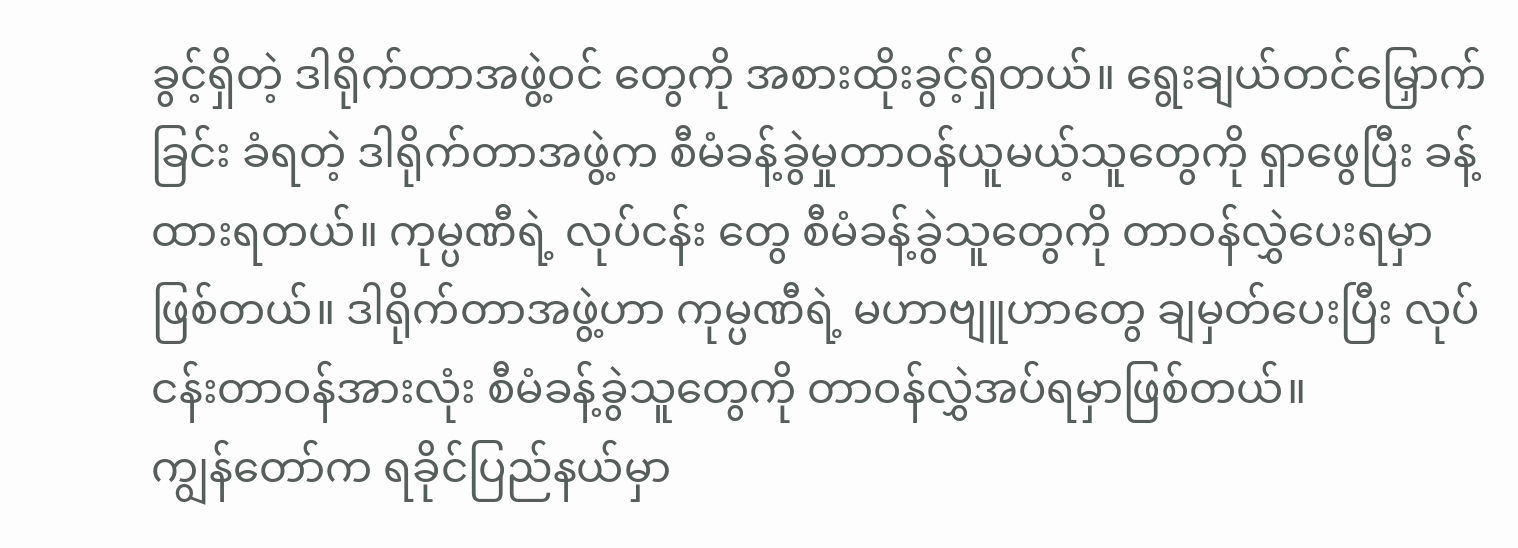ခွင့်ရှိတဲ့ ဒါရိုက်တာအဖွဲ့ဝင် တွေကို အစားထိုးခွင့်ရှိတယ်။ ရွေးချယ်တင်မြှောက်ခြင်း ခံရတဲ့ ဒါရိုက်တာအဖွဲ့က စီမံခန့်ခွဲမှုတာဝန်ယူမယ့်သူတွေကို ရှာဖွေပြီး ခန့်ထားရတယ်။ ကုမ္ပဏီရဲ့ လုပ်ငန်း တွေ စီမံခန့်ခွဲသူတွေကို တာဝန်လွှဲပေးရမှာဖြစ်တယ်။ ဒါရိုက်တာအဖွဲ့ဟာ ကုမ္ပဏီရဲ့ မဟာဗျူဟာတွေ ချမှတ်ပေးပြီး လုပ်ငန်းတာဝန်အားလုံး စီမံခန့်ခွဲသူတွေကို တာဝန်လွှဲအပ်ရမှာဖြစ်တယ်။
ကျွန်တော်က ရခိုင်ပြည်နယ်မှာ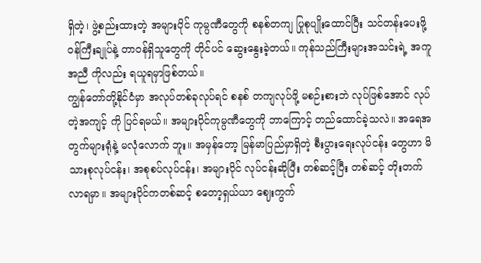ရှိတဲ့၊ ဖွဲ့စည်းထားတဲ့ အများပိုင် ကုမ္ပဏီတွေကို စနစ်တကျ ပြုစုပျိုးထောင်ပြီး သင်တန်းပေးဖို့ ဝန်ကြီးချုပ်နဲ့ တာဝန်ရှိသူတွေကို တိုင်ပင် ဆွေးနွေးခဲ့တယ်။ ကုန်သည်ကြီးများအသင်းရဲ့ အကူအညီ ကိုလည်း ရယူရမှာဖြစ်တယ်။
ကျွန်တော်တို့နိုင်ငံမှာ အလုပ်တစ်ခုလုပ်ရင် စနစ် တကျလုပ်ဖို့ မစဉ်းစားဘဲ လုပ်ဖြစ်အောင် လုပ်တဲ့အကျင့် ကို ပြင်ရမယ်။ အများပိုင်ကုမ္ပဏီတွေကို ဘာကြောင့် တည်ထောင်ခဲ့သလဲ။ အရေအတွက်များရုံနဲ့ မလုံလောက် ဘူး။ အမှန်တော့ မြန်မာပြည်မှာရှိတဲ့ စီးပွားရေးလုပ်ငန်း တွေဟာ မိသားစုလုပ်ငန်း၊ အစုစပ်လုပ်ငန်း၊ အများပိုင် လုပ်ငန်းဆိုပြီး တစ်ဆင့်ပြီး တစ်ဆင့် တိုးတက်လာရမှာ။ အများပိုင်ကတစ်ဆင့် စတော့ရှယ်ယာ‌ ဈေးကွက်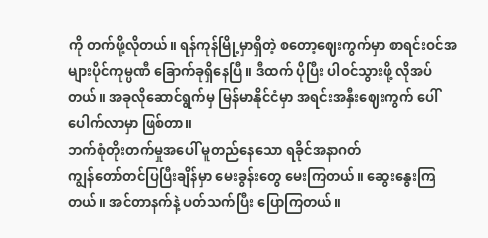ကို တက်ဖို့လိုတယ်။ ရန်ကုန်မြို့မှာရှိတဲ့ စတော့ဈေးကွက်မှာ စာရင်းဝင်အများပိုင်ကုမ္ပဏီ ခြောက်ခုရှိနေပြီ။ ဒီထက် ပိုပြီး ပါဝင်သွားဖို့ လိုအပ်တယ်။ အခုလိုဆောင်ရွက်မှ မြန်မာနိုင်ငံမှာ အရင်းအနှီးဈေးကွက် ပေါ်ပေါက်လာမှာ ဖြစ်တာ။
ဘက်စုံတိုးတက်မှုအပေါ် မူတည်နေသော ရခိုင်အနာဂတ်
ကျွန်တော်တင်ပြပြီးချိန်မှာ မေးခွန်းတွေ မေးကြတယ်။ ဆွေးနွေးကြတယ်။ အင်တာနက်နဲ့ ပတ်သက်ပြီး ပြောကြတယ်။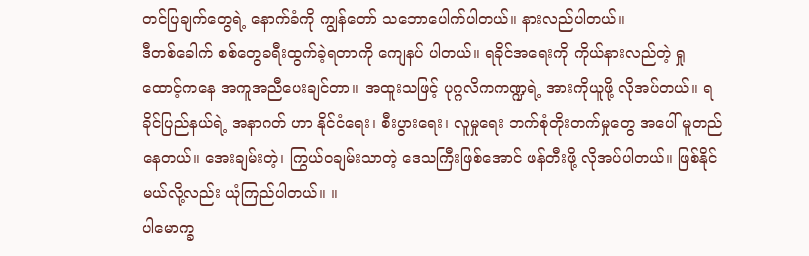တင်ပြချက်တွေရဲ့ နောက်ခံကို ကျွန်တော် သဘောပေါက်ပါတယ်။ နားလည်ပါတယ်။
ဒီတစ်ခေါက် စစ်တွေခရီးထွက်ခဲ့ရတာကို ကျေနပ် ပါတယ်။ ရခိုင်အရေးကို ကိုယ်နားလည်တဲ့ ရှုထောင့်ကနေ အကူအညီပေးချင်တာ။ အထူးသဖြင့် ပုဂ္ဂလိကကဏ္ဍရဲ့ အားကိုယူဖို့ လိုအပ်တယ်။ ရခိုင်ပြည်နယ်ရဲ့ အနာဂတ် ဟာ နိုင်ငံရေး၊ စီးပွားရေး၊ လူမှုရေး ဘက်စုံတိုးတက်မှုတွေ အပေါ် မူတည်နေတယ်။ အေးချမ်းတဲ့၊ ကြွယ်ဝချမ်းသာတဲ့ ဒေသကြီးဖြစ်အောင် ဖန်တီးဖို့ လိုအပ်ပါတယ်။ ဖြစ်နိုင်မယ်လို့လည်း ယုံကြည်ပါတယ်။ ။
ပါမောက္ခ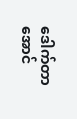ဒေါက်တာ အောင်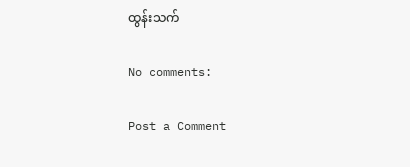ထွန်းသက်

No comments:

Post a Comment